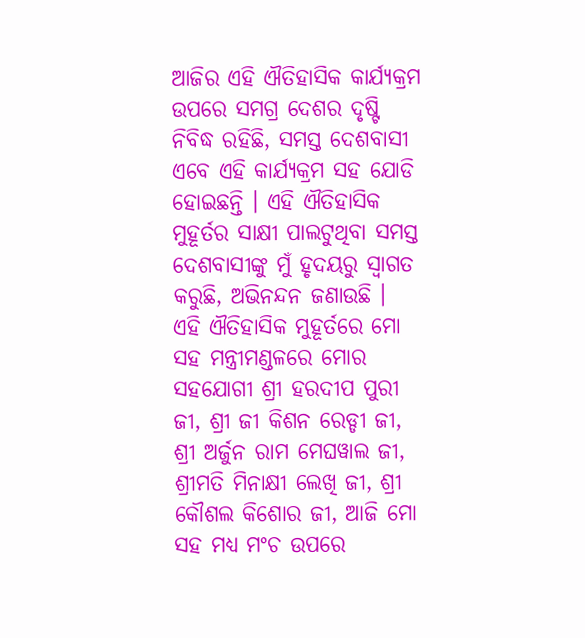ଆଜିର ଏହି ଐତିହାସିକ କାର୍ଯ୍ୟକ୍ରମ ଉପରେ ସମଗ୍ର ଦେଶର ଦୃଷ୍ଟି ନିବିଦ୍ଧ ରହିଛି, ସମସ୍ତ ଦେଶବାସୀ ଏବେ ଏହି କାର୍ଯ୍ୟକ୍ରମ ସହ ଯୋଡି ହୋଇଛନ୍ତି । ଏହି ଐତିହାସିକ ମୁହୂର୍ତର ସାକ୍ଷୀ ପାଲଟୁଥିବା ସମସ୍ତ ଦେଶବାସୀଙ୍କୁ ମୁଁ ହୃଦୟରୁ ସ୍ୱାଗତ କରୁଛି, ଅଭିନନ୍ଦନ ଜଣାଉଛି । ଏହି ଐତିହାସିକ ମୁହୂର୍ତରେ ମୋ ସହ ମନ୍ତ୍ରୀମଣ୍ଡଳରେ ମୋର ସହଯୋଗୀ ଶ୍ରୀ ହରଦୀପ ପୁରୀ ଜୀ, ଶ୍ରୀ ଜୀ କିଶନ ରେଡ୍ଡୀ ଜୀ, ଶ୍ରୀ ଅର୍ଜୁନ ରାମ ମେଘୱାଲ ଜୀ, ଶ୍ରୀମତି ମିନାକ୍ଷୀ ଲେଖି ଜୀ, ଶ୍ରୀ କୌଶଲ କିଶୋର ଜୀ, ଆଜି ମୋ ସହ ମଧ୍ୟ ମଂଚ ଉପରେ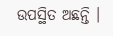ଉପସ୍ଥିତ ଅଛନ୍ତି ।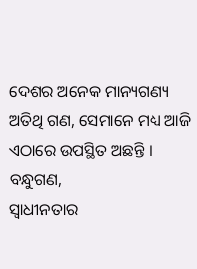ଦେଶର ଅନେକ ମାନ୍ୟଗଣ୍ୟ ଅତିଥି ଗଣ, ସେମାନେ ମଧ୍ୟ ଆଜି ଏଠାରେ ଉପସ୍ଥିତ ଅଛନ୍ତି ।
ବନ୍ଧୁଗଣ,
ସ୍ୱାଧୀନତାର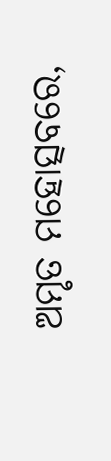ଅମୃତ ମହୋତ୍ସବରେ,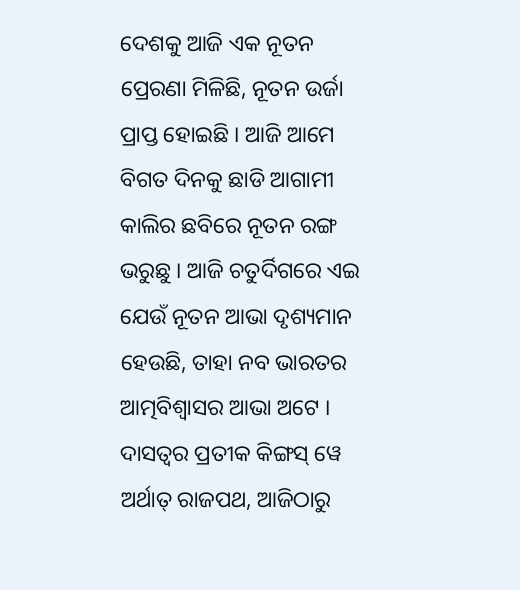ଦେଶକୁ ଆଜି ଏକ ନୂତନ ପ୍ରେରଣା ମିଳିଛି, ନୂତନ ଉର୍ଜା ପ୍ରାପ୍ତ ହୋଇଛି । ଆଜି ଆମେ ବିଗତ ଦିନକୁ ଛାଡି ଆଗାମୀ କାଲିର ଛବିରେ ନୂତନ ରଙ୍ଗ ଭରୁଛୁ । ଆଜି ଚତୁର୍ଦିଗରେ ଏଇ ଯେଉଁ ନୂତନ ଆଭା ଦୃଶ୍ୟମାନ ହେଉଛି, ତାହା ନବ ଭାରତର ଆତ୍ମବିଶ୍ୱାସର ଆଭା ଅଟେ । ଦାସତ୍ୱର ପ୍ରତୀକ କିଙ୍ଗସ୍ ୱେ ଅର୍ଥାତ୍ ରାଜପଥ, ଆଜିଠାରୁ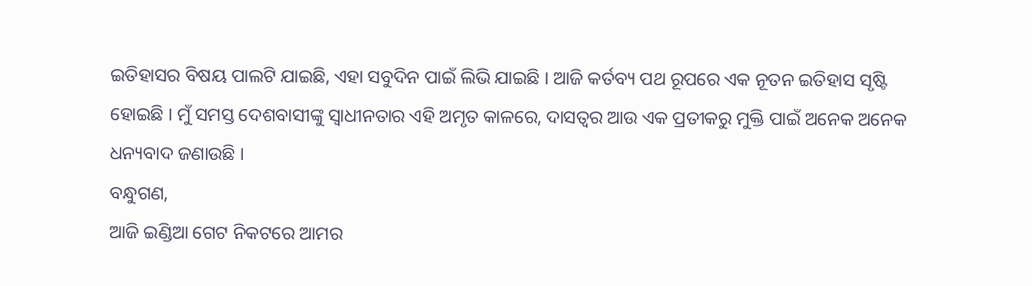ଇତିହାସର ବିଷୟ ପାଲଟି ଯାଇଛି, ଏହା ସବୁଦିନ ପାଇଁ ଲିଭି ଯାଇଛି । ଆଜି କର୍ତବ୍ୟ ପଥ ରୂପରେ ଏକ ନୂତନ ଇତିହାସ ସୃଷ୍ଟି ହୋଇଛି । ମୁଁ ସମସ୍ତ ଦେଶବାସୀଙ୍କୁ ସ୍ୱାଧୀନତାର ଏହି ଅମୃତ କାଳରେ, ଦାସତ୍ୱର ଆଉ ଏକ ପ୍ରତୀକରୁ ମୁକ୍ତି ପାଇଁ ଅନେକ ଅନେକ ଧନ୍ୟବାଦ ଜଣାଉଛି ।
ବନ୍ଧୁଗଣ,
ଆଜି ଇଣ୍ଡିଆ ଗେଟ ନିକଟରେ ଆମର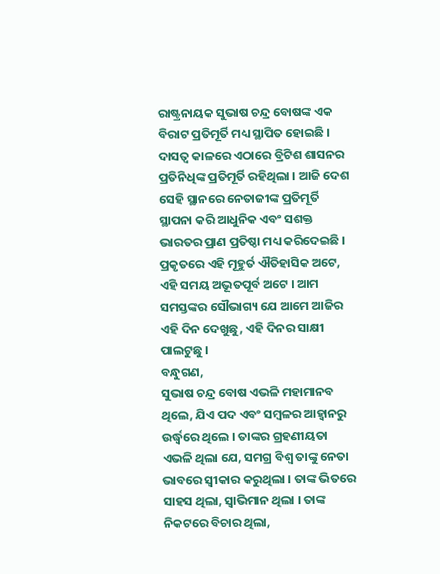ରାଷ୍ଟ୍ରନାୟକ ସୁଭାଷ ଚନ୍ଦ୍ର ବୋଷଙ୍କ ଏକ ବିରାଟ ପ୍ରତିମୂର୍ତି ମଧ୍ୟ ସ୍ଥାପିତ ହୋଇଛି । ଦାସତ୍ୱ କାଳରେ ଏଠାରେ ବ୍ରିଟିଶ ଶାସନର ପ୍ରତିନିଧିଙ୍କ ପ୍ରତିମୂର୍ତି ରହିଥିଲା । ଆଜି ଦେଶ ସେହି ସ୍ଥାନରେ ନେତାଜୀଙ୍କ ପ୍ରତିମୂର୍ତି ସ୍ଥାପନା କରି ଆଧୁନିକ ଏବଂ ସଶକ୍ତ ଭାରତର ପ୍ରାଣ ପ୍ରତିଷ୍ଠା ମଧ୍ୟ କରିଦେଇଛି । ପ୍ରକୃତରେ ଏହି ମୂହୁର୍ତ ଐତିହାସିକ ଅଟେ, ଏହି ସମୟ ଅଭୂତପୂର୍ବ ଅଟେ । ଆମ ସମସ୍ତଙ୍କର ସୌଭାଗ୍ୟ ଯେ ଆମେ ଆଜିର ଏହି ଦିନ ଦେଖୁଛୁ, ଏହି ଦିନର ସାକ୍ଷୀ ପାଲଟୁଛୁ ।
ବନ୍ଧୁଗଣ,
ସୁଭାଷ ଚନ୍ଦ୍ର ବୋଷ ଏଭଳି ମହାମାନବ ଥିଲେ, ଯିଏ ପଦ ଏବଂ ସମ୍ବଳର ଆହ୍ୱାନରୁ ଉର୍ଦ୍ଧ୍ୱରେ ଥିଲେ । ତାଙ୍କର ଗ୍ରହଣୀୟତା ଏଭଳି ଥିଲା ଯେ, ସମଗ୍ର ବିଶ୍ୱ ତାଙ୍କୁ ନେତା ଭାବରେ ସ୍ୱୀକାର କରୁଥିଲା । ତାଙ୍କ ଭିତରେ ସାହସ ଥିଲା, ସ୍ୱାଭିମାନ ଥିଲା । ତାଙ୍କ ନିକଟରେ ବିଚାର ଥିଲା,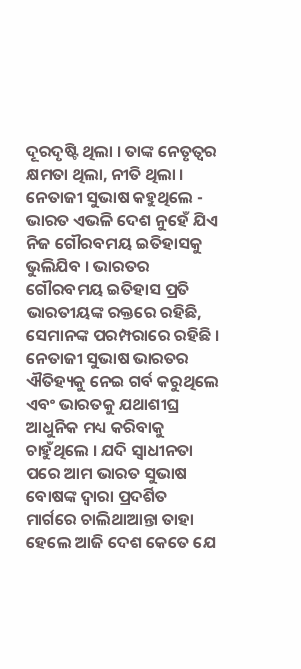ଦୂରଦୃଷ୍ଟି ଥିଲା । ତାଙ୍କ ନେତୃତ୍ୱର କ୍ଷମତା ଥିଲା, ନୀତି ଥିଲା । ନେତାଜୀ ସୁଭାଷ କହୁଥିଲେ - ଭାରତ ଏଭଳି ଦେଶ ନୁହେଁ ଯିଏ ନିଜ ଗୌରବମୟ ଇତିହାସକୁ ଭୁଲିଯିବ । ଭାରତର ଗୌରବମୟ ଇତିହାସ ପ୍ରତି ଭାରତୀୟଙ୍କ ରକ୍ତରେ ରହିଛି, ସେମାନଙ୍କ ପରମ୍ପରାରେ ରହିଛି । ନେତାଜୀ ସୁଭାଷ ଭାରତର ଐତିହ୍ୟକୁ ନେଇ ଗର୍ବ କରୁଥିଲେ ଏବଂ ଭାରତକୁ ଯଥାଶୀଘ୍ର ଆଧୁନିକ ମଧ୍ୟ କରିବାକୁ ଚାହୁଁଥିଲେ । ଯଦି ସ୍ୱାଧୀନତା ପରେ ଆମ ଭାରତ ସୁଭାଷ ବୋଷଙ୍କ ଦ୍ୱାରା ପ୍ରଦର୍ଶିତ ମାର୍ଗରେ ଚାଲିଥାଆନ୍ତା ତାହା ହେଲେ ଆଜି ଦେଶ କେତେ ଯେ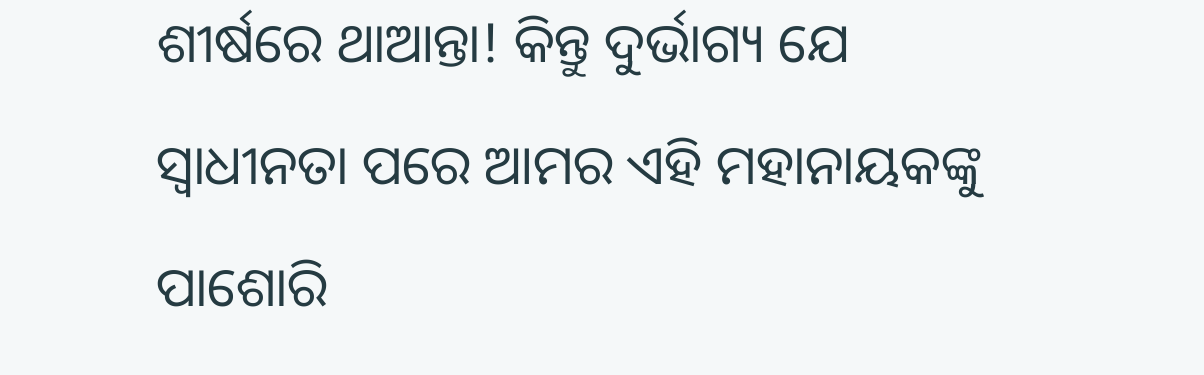ଶୀର୍ଷରେ ଥାଆନ୍ତା! କିନ୍ତୁ ଦୁର୍ଭାଗ୍ୟ ଯେ ସ୍ୱାଧୀନତା ପରେ ଆମର ଏହି ମହାନାୟକଙ୍କୁ ପାଶୋରି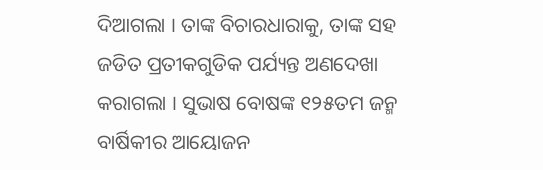ଦିଆଗଲା । ତାଙ୍କ ବିଚାରଧାରାକୁ, ତାଙ୍କ ସହ ଜଡିତ ପ୍ରତୀକଗୁଡିକ ପର୍ଯ୍ୟନ୍ତ ଅଣଦେଖା କରାଗଲା । ସୁଭାଷ ବୋଷଙ୍କ ୧୨୫ତମ ଜନ୍ମ ବାର୍ଷିକୀର ଆୟୋଜନ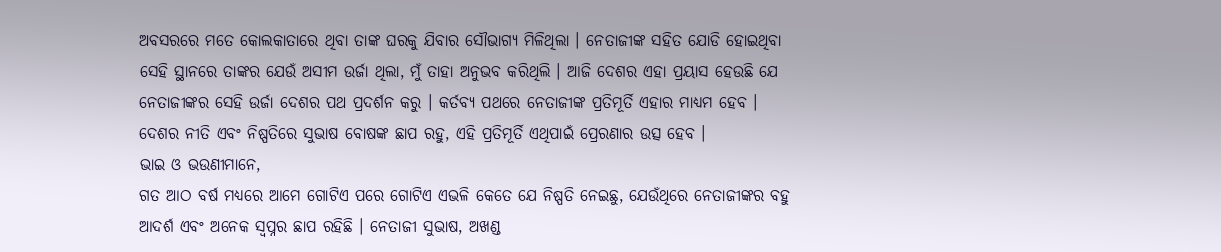ଅବସରରେ ମତେ କୋଲକାତାରେ ଥିବା ତାଙ୍କ ଘରକୁ ଯିବାର ସୌଭାଗ୍ୟ ମିଳିଥିଲା । ନେତାଜୀଙ୍କ ସହିତ ଯୋଡି ହୋଇଥିବା ସେହି ସ୍ଥାନରେ ତାଙ୍କର ଯେଉଁ ଅସୀମ ଉର୍ଜା ଥିଲା, ମୁଁ ତାହା ଅନୁଭବ କରିଥିଲି । ଆଜି ଦେଶର ଏହା ପ୍ରୟାସ ହେଉଛି ଯେ ନେତାଜୀଙ୍କର ସେହି ଉର୍ଜା ଦେଶର ପଥ ପ୍ରଦର୍ଶନ କରୁ । କର୍ତବ୍ୟ ପଥରେ ନେତାଜୀଙ୍କ ପ୍ରତିମୂର୍ତି ଏହାର ମାଧ୍ୟମ ହେବ । ଦେଶର ନୀତି ଏବଂ ନିଷ୍ପତିରେ ସୁଭାଷ ବୋଷଙ୍କ ଛାପ ରହୁ, ଏହି ପ୍ରତିମୂର୍ତି ଏଥିପାଇଁ ପ୍ରେରଣାର ଉତ୍ସ ହେବ ।
ଭାଇ ଓ ଭଉଣୀମାନେ,
ଗତ ଆଠ ବର୍ଷ ମଧ୍ୟରେ ଆମେ ଗୋଟିଏ ପରେ ଗୋଟିଏ ଏଭଳି କେତେ ଯେ ନିଷ୍ପତି ନେଇଛୁ, ଯେଉଁଥିରେ ନେତାଜୀଙ୍କର ବହୁ ଆଦର୍ଶ ଏବଂ ଅନେକ ସ୍ୱପ୍ନର ଛାପ ରହିଛି । ନେତାଜୀ ସୁଭାଷ, ଅଖଣ୍ଡ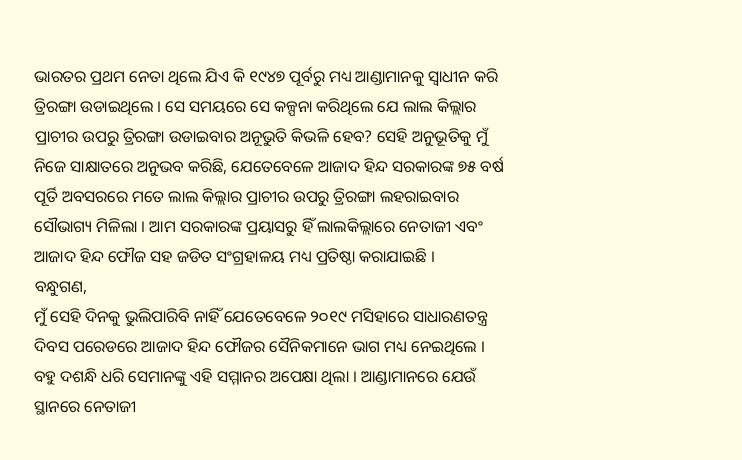ଭାରତର ପ୍ରଥମ ନେତା ଥିଲେ ଯିଏ କି ୧୯୪୭ ପୂର୍ବରୁ ମଧ୍ୟ ଆଣ୍ଡାମାନକୁ ସ୍ୱାଧୀନ କରି ତ୍ରିରଙ୍ଗା ଉଡାଇଥିଲେ । ସେ ସମୟରେ ସେ କଳ୍ପନା କରିଥିଲେ ଯେ ଲାଲ କିଲ୍ଲାର ପ୍ରାଚୀର ଉପରୁ ତ୍ରିରଙ୍ଗା ଉଡାଇବାର ଅନୂଭୁତି କିଭଳି ହେବ? ସେହି ଅନୁଭୂତିକୁ ମୁଁ ନିଜେ ସାକ୍ଷାତରେ ଅନୁଭବ କରିଛି, ଯେତେବେଳେ ଆଜାଦ ହିନ୍ଦ ସରକାରଙ୍କ ୭୫ ବର୍ଷ ପୂର୍ତି ଅବସରରେ ମତେ ଲାଲ କିଲ୍ଲାର ପ୍ରାଚୀର ଉପରୁ ତ୍ରିରଙ୍ଗା ଲହରାଇବାର ସୌଭାଗ୍ୟ ମିଳିଲା । ଆମ ସରକାରଙ୍କ ପ୍ରୟାସରୁ ହିଁ ଲାଲକିଲ୍ଲାରେ ନେତାଜୀ ଏବଂ ଆଜାଦ ହିନ୍ଦ ଫୌଜ ସହ ଜଡିତ ସଂଗ୍ରହାଳୟ ମଧ୍ୟ ପ୍ରତିଷ୍ଠା କରାଯାଇଛି ।
ବନ୍ଧୁଗଣ,
ମୁଁ ସେହି ଦିନକୁ ଭୁଲିପାରିବି ନାହିଁ ଯେତେବେଳେ ୨୦୧୯ ମସିହାରେ ସାଧାରଣତନ୍ତ୍ର ଦିବସ ପରେଡରେ ଆଜାଦ ହିନ୍ଦ ଫୌଜର ସୈନିକମାନେ ଭାଗ ମଧ୍ୟ ନେଇଥିଲେ । ବହୁ ଦଶନ୍ଧି ଧରି ସେମାନଙ୍କୁ ଏହି ସମ୍ମାନର ଅପେକ୍ଷା ଥିଲା । ଆଣ୍ଡାମାନରେ ଯେଉଁ ସ୍ଥାନରେ ନେତାଜୀ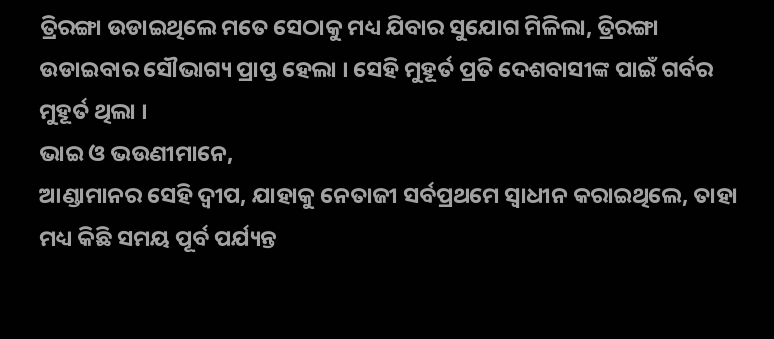ତ୍ରିରଙ୍ଗା ଉଡାଇଥିଲେ ମତେ ସେଠାକୁ ମଧ୍ୟ ଯିବାର ସୁଯୋଗ ମିଳିଲା, ତ୍ରିରଙ୍ଗା ଉଡାଇବାର ସୌଭାଗ୍ୟ ପ୍ରାପ୍ତ ହେଲା । ସେହି ମୁହୂର୍ତ ପ୍ରତି ଦେଶବାସୀଙ୍କ ପାଇଁ ଗର୍ବର ମୁହୂର୍ତ ଥିଲା ।
ଭାଇ ଓ ଭଉଣୀମାନେ,
ଆଣ୍ଡାମାନର ସେହି ଦ୍ୱୀପ, ଯାହାକୁ ନେତାଜୀ ସର୍ବପ୍ରଥମେ ସ୍ୱାଧୀନ କରାଇଥିଲେ, ତାହା ମଧ୍ୟ କିଛି ସମୟ ପୂର୍ବ ପର୍ଯ୍ୟନ୍ତ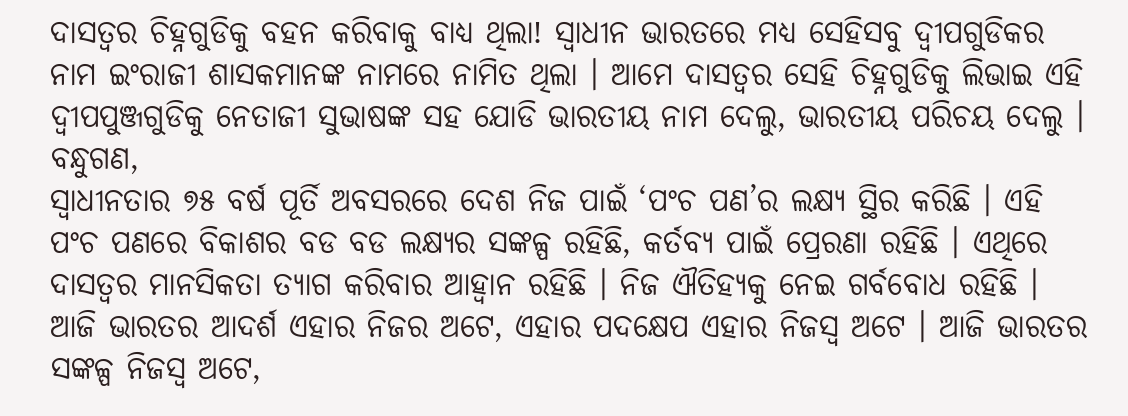ଦାସତ୍ୱର ଚିହ୍ନଗୁଡିକୁ ବହନ କରିବାକୁ ବାଧ୍ୟ ଥିଲା! ସ୍ୱାଧୀନ ଭାରତରେ ମଧ୍ୟ ସେହିସବୁ ଦ୍ୱୀପଗୁଡିକର ନାମ ଇଂରାଜୀ ଶାସକମାନଙ୍କ ନାମରେ ନାମିତ ଥିଲା । ଆମେ ଦାସତ୍ୱର ସେହି ଚିହ୍ନଗୁଡିକୁ ଲିଭାଇ ଏହି ଦ୍ୱୀପପୁଞ୍ଜଗୁଡିକୁ ନେତାଜୀ ସୁଭାଷଙ୍କ ସହ ଯୋଡି ଭାରତୀୟ ନାମ ଦେଲୁ, ଭାରତୀୟ ପରିଚୟ ଦେଲୁ ।
ବନ୍ଧୁଗଣ,
ସ୍ୱାଧୀନତାର ୭୫ ବର୍ଷ ପୂର୍ତି ଅବସରରେ ଦେଶ ନିଜ ପାଇଁ ‘ପଂଚ ପଣ’ର ଲକ୍ଷ୍ୟ ସ୍ଥିର କରିଛି । ଏହି ପଂଚ ପଣରେ ବିକାଶର ବଡ ବଡ ଲକ୍ଷ୍ୟର ସଙ୍କଳ୍ପ ରହିଛି, କର୍ତବ୍ୟ ପାଇଁ ପ୍ରେରଣା ରହିଛି । ଏଥିରେ ଦାସତ୍ୱର ମାନସିକତା ତ୍ୟାଗ କରିବାର ଆହ୍ୱାନ ରହିଛି । ନିଜ ଐତିହ୍ୟକୁ ନେଇ ଗର୍ବବୋଧ ରହିଛି । ଆଜି ଭାରତର ଆଦର୍ଶ ଏହାର ନିଜର ଅଟେ, ଏହାର ପଦକ୍ଷେପ ଏହାର ନିଜସ୍ୱ ଅଟେ । ଆଜି ଭାରତର ସଙ୍କଳ୍ପ ନିଜସ୍ୱ ଅଟେ,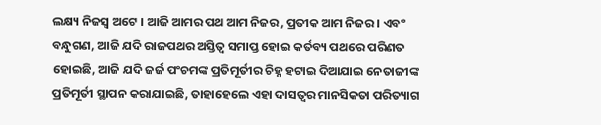ଲକ୍ଷ୍ୟ ନିଜସ୍ୱ ଅଟେ । ଆଜି ଆମର ପଥ ଆମ ନିଜର, ପ୍ରତୀକ ଆମ ନିଜର । ଏବଂ ବନ୍ଧୁଗଣ, ଆଜି ଯଦି ରାଜପଥର ଅସ୍ତିତ୍ୱ ସମାପ୍ତ ହୋଇ କର୍ତବ୍ୟ ପଥରେ ପରିଣତ ହୋଇଛି, ଆଜି ଯଦି ଜର୍ଜ ପଂଚମଙ୍କ ପ୍ରତିମୂର୍ତୀର ଚିହ୍ନ ହଟାଇ ଦିଆଯାଇ ନେତାଜୀଙ୍କ ପ୍ରତିମୂର୍ତୀ ସ୍ଥାପନ କରାଯାଇଛି, ତାହାହେଲେ ଏହା ଦାସତ୍ୱର ମାନସିକତା ପରିତ୍ୟାଗ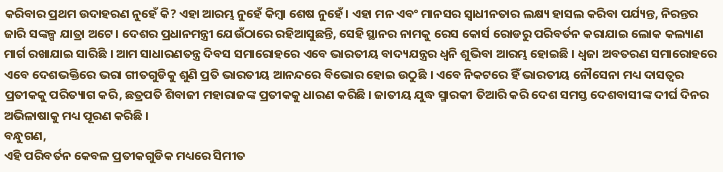କରିବାର ପ୍ରଥମ ଉଦାହରଣ ନୁହେଁ କି? ଏହା ଆରମ୍ଭ ନୁହେଁ କିମ୍ବା ଶେଷ ନୁହେଁ । ଏହା ମନ ଏବଂ ମାନସର ସ୍ୱାଧୀନତାର ଲକ୍ଷ୍ୟ ହାସଲ କରିବା ପର୍ଯ୍ୟନ୍ତ, ନିରନ୍ତର ଜାରି ସଙ୍କଳ୍ପ ଯାତ୍ରା ଅଟେ । ଦେଶର ପ୍ରଧାନମନ୍ତ୍ରୀ ଯେଉଁଠାରେ ରହିଆସୁଛନ୍ତି, ସେହି ସ୍ଥାନର ନାମକୁ ରେସ କୋର୍ସ ରୋଡରୁ ପରିବର୍ତନ କରାଯାଇ ଲୋକ କଲ୍ୟାଣ ମାର୍ଗ ରଖାଯାଇ ସାରିଛି । ଆମ ସାଧାରଣତନ୍ତ୍ର ଦିବସ ସମାରୋହରେ ଏବେ ଭାରତୀୟ ବାଦ୍ୟଯନ୍ତ୍ରର ଧ୍ୱନି ଶୁଭିବା ଆରମ୍ଭ ହୋଇଛି । ଧ୍ୱଜା ଅବତରଣ ସମାରୋହରେ ଏବେ ଦେଶଭକ୍ତିରେ ଭରା ଗୀତଗୁଡିକୁ ଶୁଣି ପ୍ରତି ଭାରତୀୟ ଆନନ୍ଦରେ ବିଭୋର ହୋଇ ଉଠୁଛି । ଏବେ ନିକଟରେ ହିଁ ଭାରତୀୟ ନୌସେନା ମଧ୍ୟ ଦାସତ୍ୱର ପ୍ରତୀକକୁ ପରିତ୍ୟାଗ କରି, ଛତ୍ରପତି ଶିବାଜୀ ମହାରାଜଙ୍କ ପ୍ରତୀକକୁ ଧାରଣ କରିଛି । ଜାତୀୟ ଯୁଦ୍ଧ ସ୍ମାରକୀ ତିଆରି କରି ଦେଶ ସମସ୍ତ ଦେଶବାସୀଙ୍କ ଦୀର୍ଘ ଦିନର ଅଭିଳାଷାକୁ ମଧ୍ୟ ପୂରଣ କରିଛି ।
ବନ୍ଧୁଗଣ,
ଏହି ପରିବର୍ତନ କେବଳ ପ୍ରତୀକଗୁଡିକ ମଧ୍ୟରେ ସିମୀତ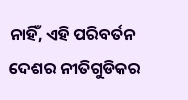ନାହିଁ, ଏହି ପରିବର୍ତନ ଦେଶର ନୀତିଗୁଡିକର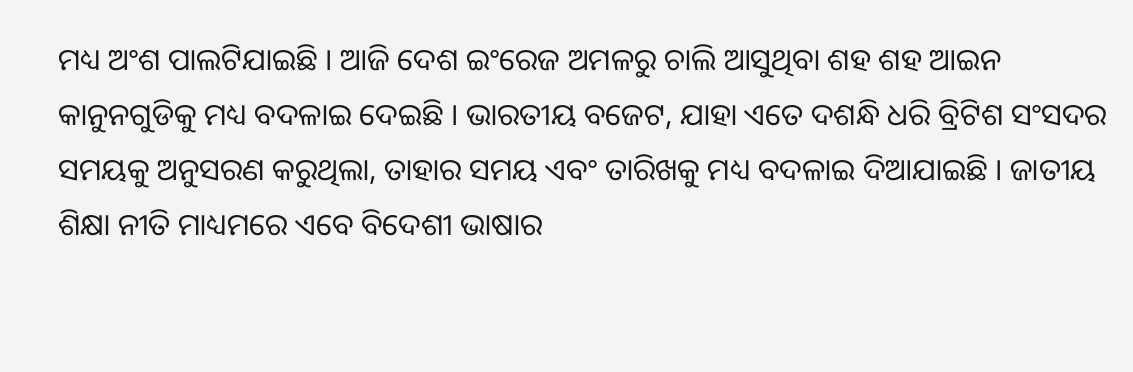ମଧ୍ୟ ଅଂଶ ପାଲଟିଯାଇଛି । ଆଜି ଦେଶ ଇଂରେଜ ଅମଳରୁ ଚାଲି ଆସୁଥିବା ଶହ ଶହ ଆଇନ କାନୁନଗୁଡିକୁ ମଧ୍ୟ ବଦଳାଇ ଦେଇଛି । ଭାରତୀୟ ବଜେଟ, ଯାହା ଏତେ ଦଶନ୍ଧି ଧରି ବ୍ରିଟିଶ ସଂସଦର ସମୟକୁ ଅନୁସରଣ କରୁଥିଲା, ତାହାର ସମୟ ଏବଂ ତାରିଖକୁ ମଧ୍ୟ ବଦଳାଇ ଦିଆଯାଇଛି । ଜାତୀୟ ଶିକ୍ଷା ନୀତି ମାଧ୍ୟମରେ ଏବେ ବିଦେଶୀ ଭାଷାର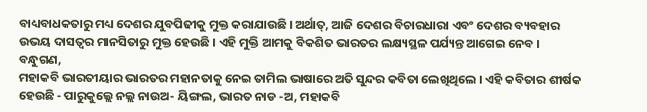ବାଧ୍ୟବାଧକତାରୁ ମଧ୍ୟ ଦେଶର ଯୁବପିଢୀକୁ ମୁକ୍ତ କରାଯାଉଛି । ଅର୍ଥାତ୍, ଆଜି ଦେଶର ବିଚାରଧାରା ଏବଂ ଦେଶର ବ୍ୟବହାର ଉଭୟ ଦାସତ୍ୱର ମାନସିତାରୁ ମୁକ୍ତ ହେଉଛି । ଏହି ମୁକ୍ତି ଆମକୁ ବିକଶିତ ଭାରତର ଲକ୍ଷ୍ୟସ୍ଥଳ ପର୍ଯ୍ୟନ୍ତ ଆଗେଇ ନେବ ।
ବନ୍ଧୁଗଣ,
ମହାକବି ଭାରତୀୟାର ଭାରତର ମହାନତାକୁ ନେଇ ତାମିଲ ଭାଷାରେ ଅତି ସୁନ୍ଦର କବିତା ଲେଖିଥିଲେ । ଏହି କବିତାର ଶୀର୍ଷକ ହେଉଛି - ପାରୁକୁଲ୍ଲେ ନଲ୍ଲ ନାଉଅ- ୟିଙ୍ଗଲ, ଭାରତ ନାଡ -ଅ, ମହାକବି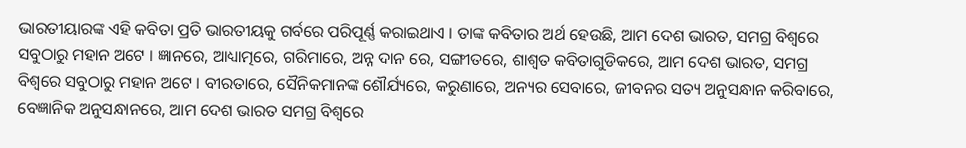ଭାରତୀୟାରଙ୍କ ଏହି କବିତା ପ୍ରତି ଭାରତୀୟକୁ ଗର୍ବରେ ପରିପୂର୍ଣ୍ଣ କରାଇଥାଏ । ତାଙ୍କ କବିତାର ଅର୍ଥ ହେଉଛି, ଆମ ଦେଶ ଭାରତ, ସମଗ୍ର ବିଶ୍ୱରେ ସବୁଠାରୁ ମହାନ ଅଟେ । ଜ୍ଞାନରେ, ଆଧ୍ୟାତ୍ମରେ, ଗରିମାରେ, ଅନ୍ନ ଦାନ ରେ, ସଙ୍ଗୀତରେ, ଶାଶ୍ୱତ କବିତାଗୁଡିକରେ, ଆମ ଦେଶ ଭାରତ, ସମଗ୍ର ବିଶ୍ୱରେ ସବୁଠାରୁ ମହାନ ଅଟେ । ବୀରତାରେ, ସୈନିକମାନଙ୍କ ଶୌର୍ଯ୍ୟରେ, କରୁଣାରେ, ଅନ୍ୟର ସେବାରେ, ଜୀବନର ସତ୍ୟ ଅନୁସନ୍ଧାନ କରିବାରେ, ବେଜ୍ଞାନିକ ଅନୁସନ୍ଧାନରେ, ଆମ ଦେଶ ଭାରତ ସମଗ୍ର ବିଶ୍ୱରେ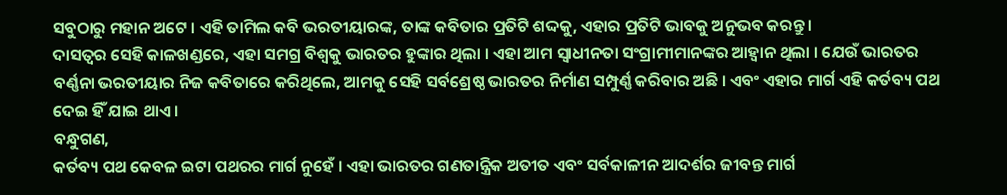ସବୁଠାରୁ ମହାନ ଅଟେ । ଏହି ତାମିଲ କବି ଭରତୀୟାରଙ୍କ, ତାଙ୍କ କବିତାର ପ୍ରତିଟି ଶଦ୍ଦକୁ, ଏହାର ପ୍ରତିଟି ଭାବକୁ ଅନୁଭବ କରନ୍ତୁ ।
ଦାସତ୍ୱର ସେହି କାଳଖଣ୍ଡରେ, ଏହା ସମଗ୍ର ବିଶ୍ୱକୁ ଭାରତର ହୁଙ୍କାର ଥିଲା । ଏହା ଆମ ସ୍ୱାଧୀନତା ସଂଗ୍ରାମୀମାନଙ୍କର ଆହ୍ୱାନ ଥିଲା । ଯେଉଁ ଭାରତର ବର୍ଣ୍ଣନା ଭରତୀୟାର ନିଜ କବିତାରେ କରିଥିଲେ, ଆମକୁ ସେହି ସର୍ବଶ୍ରେଷ୍ଠ ଭାରତର ନିର୍ମାଣ ସମ୍ପୁର୍ଣ୍ଣ କରିବାର ଅଛି । ଏବଂ ଏହାର ମାର୍ଗ ଏହି କର୍ତବ୍ୟ ପଥ ଦେଇ ହିଁ ଯାଇ ଥାଏ ।
ବନ୍ଧୁଗଣ,
କର୍ତବ୍ୟ ପଥ କେବଳ ଇଟା ପଥରର ମାର୍ଗ ନୁହେଁ । ଏହା ଭାରତର ଗଣତାନ୍ତ୍ରିକ ଅତୀତ ଏବଂ ସର୍ବକାଳୀନ ଆଦର୍ଶର ଜୀବନ୍ତ ମାର୍ଗ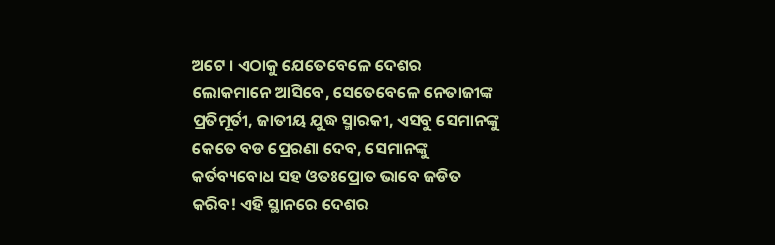ଅଟେ । ଏଠାକୁ ଯେତେବେଳେ ଦେଶର ଲୋକମାନେ ଆସିବେ, ସେତେବେଳେ ନେତାଜୀଙ୍କ ପ୍ରତିମୂର୍ତୀ, ଜାତୀୟ ଯୁଦ୍ଧ ସ୍ମାରକୀ, ଏସବୁ ସେମାନଙ୍କୁ କେତେ ବଡ ପ୍ରେରଣା ଦେବ, ସେମାନଙ୍କୁ କର୍ତବ୍ୟବୋଧ ସହ ଓତଃପ୍ରୋତ ଭାବେ ଜଡିତ କରିବ! ଏହି ସ୍ଥାନରେ ଦେଶର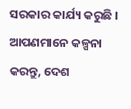ସରକାର କାର୍ଯ୍ୟ କରୁଛି । ଆପଣମାନେ କଳ୍ପନା କରନ୍ତୁ, ଦେଶ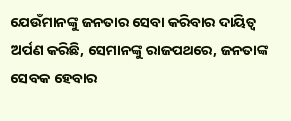ଯେଉଁମାନଙ୍କୁ ଜନତାର ସେବା କରିବାର ଦାୟିତ୍ୱ ଅର୍ପଣ କରିଛି, ସେମାନଙ୍କୁ ରାଜପଥରେ, ଜନତାଙ୍କ ସେବକ ହେବାର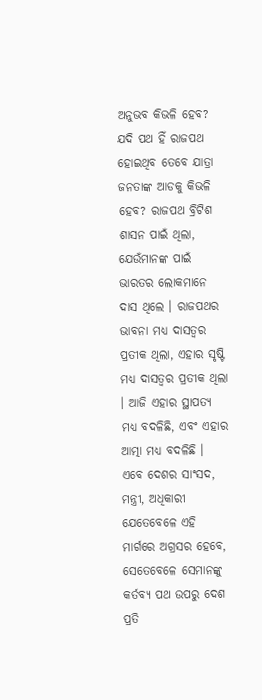ଅନୁଭବ କିଭଳି ହେବ? ଯଦି ପଥ ହିଁ ରାଜପଥ ହୋଇଥିବ ତେବେ ଯାତ୍ରା ଜନତାଙ୍କ ଆଡକୁ କିଭଳି ହେବ? ରାଜପଥ ବ୍ରିଟିଶ ଶାସନ ପାଇଁ ଥିଲା, ଯେଉଁମାନଙ୍କ ପାଇଁ ଭାରତର ଲୋକମାନେ ଦାସ ଥିଲେ । ରାଜପଥର ଭାବନା ମଧ୍ୟ ଦାସତ୍ୱର ପ୍ରତୀକ ଥିଲା, ଏହାର ସୃଷ୍ଟି ମଧ୍ୟ ଦାସତ୍ୱର ପ୍ରତୀକ ଥିଲା । ଆଜି ଏହାର ସ୍ଥାପତ୍ୟ ମଧ୍ୟ ବଦଳିଛି, ଏବଂ ଏହାର ଆତ୍ମା ମଧ୍ୟ ବଦଳିଛି । ଏବେ ଦେଶର ସାଂସଦ, ମନ୍ତ୍ରୀ, ଅଧିକାରୀ ଯେତେବେଳେ ଏହି ମାର୍ଗରେ ଅଗ୍ରସର ହେବେ, ସେତେବେଳେ ସେମାନଙ୍କୁ କର୍ତବ୍ୟ ପଥ ଉପରୁ ଦେଶ ପ୍ରତି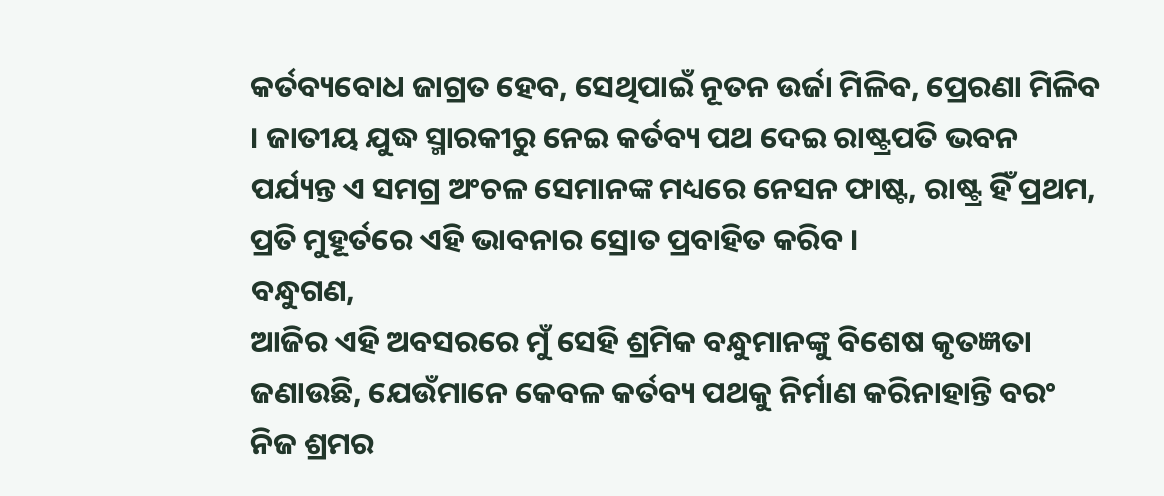କର୍ତବ୍ୟବୋଧ ଜାଗ୍ରତ ହେବ, ସେଥିପାଇଁ ନୂତନ ଉର୍ଜା ମିଳିବ, ପ୍ରେରଣା ମିଳିବ । ଜାତୀୟ ଯୁଦ୍ଧ ସ୍ମାରକୀରୁ ନେଇ କର୍ତବ୍ୟ ପଥ ଦେଇ ରାଷ୍ଟ୍ରପତି ଭବନ ପର୍ଯ୍ୟନ୍ତ ଏ ସମଗ୍ର ଅଂଚଳ ସେମାନଙ୍କ ମଧ୍ୟରେ ନେସନ ଫାଷ୍ଟ, ରାଷ୍ଟ୍ର ହିଁ ପ୍ରଥମ, ପ୍ରତି ମୁହୂର୍ତରେ ଏହି ଭାବନାର ସ୍ରୋତ ପ୍ରବାହିତ କରିବ ।
ବନ୍ଧୁଗଣ,
ଆଜିର ଏହି ଅବସରରେ ମୁଁ ସେହି ଶ୍ରମିକ ବନ୍ଧୁମାନଙ୍କୁ ବିଶେଷ କୃତଜ୍ଞତା ଜଣାଉଛି, ଯେଉଁମାନେ କେବଳ କର୍ତବ୍ୟ ପଥକୁ ନିର୍ମାଣ କରିନାହାନ୍ତି ବରଂ ନିଜ ଶ୍ରମର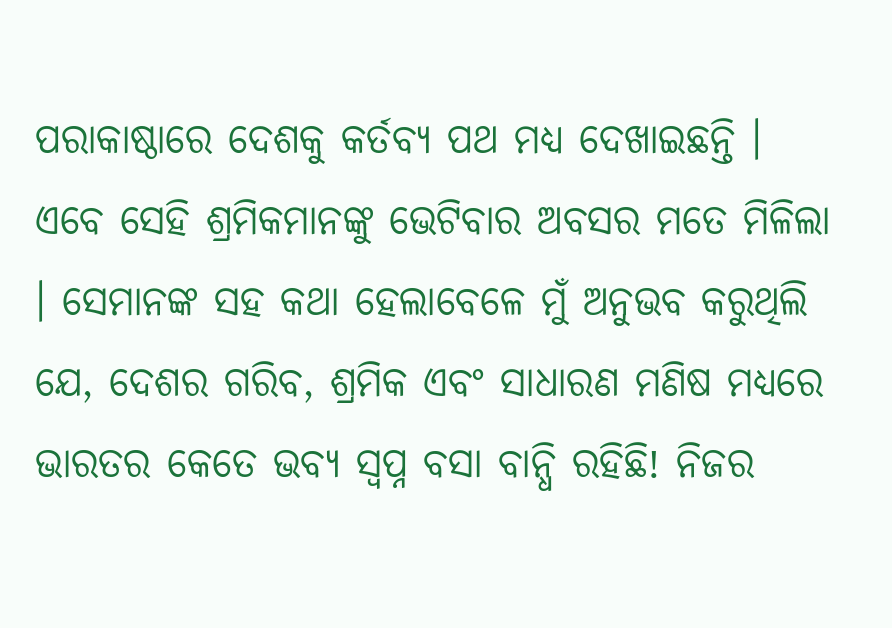ପରାକାଷ୍ଠାରେ ଦେଶକୁ କର୍ତବ୍ୟ ପଥ ମଧ୍ୟ ଦେଖାଇଛନ୍ତି । ଏବେ ସେହି ଶ୍ରମିକମାନଙ୍କୁ ଭେଟିବାର ଅବସର ମତେ ମିଳିଲା । ସେମାନଙ୍କ ସହ କଥା ହେଲାବେଳେ ମୁଁ ଅନୁଭବ କରୁଥିଲି ଯେ, ଦେଶର ଗରିବ, ଶ୍ରମିକ ଏବଂ ସାଧାରଣ ମଣିଷ ମଧ୍ୟରେ ଭାରତର କେତେ ଭବ୍ୟ ସ୍ୱପ୍ନ ବସା ବାନ୍ଧି ରହିଛି! ନିଜର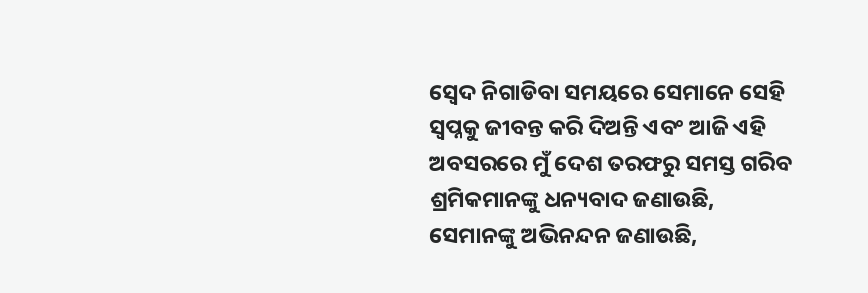ସ୍ୱେଦ ନିଗାଡିବା ସମୟରେ ସେମାନେ ସେହି ସ୍ୱପ୍ନକୁ ଜୀବନ୍ତ କରି ଦିଅନ୍ତି ଏବଂ ଆଜି ଏହି ଅବସରରେ ମୁଁ ଦେଶ ତରଫରୁ ସମସ୍ତ ଗରିବ ଶ୍ରମିକମାନଙ୍କୁ ଧନ୍ୟବାଦ ଜଣାଉଛି, ସେମାନଙ୍କୁ ଅଭିନନ୍ଦନ ଜଣାଉଛି,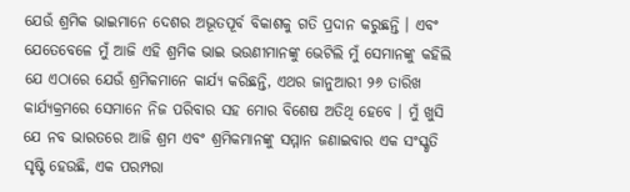ଯେଉଁ ଶ୍ରମିକ ଭାଇମାନେ ଦେଶର ଅଭୂତପୂର୍ବ ବିକାଶକୁ ଗତି ପ୍ରଦାନ କରୁଛନ୍ତି । ଏବଂ ଯେତେବେଳେ ମୁଁ ଆଜି ଏହି ଶ୍ରମିକ ଭାଇ ଭଉଣୀମାନଙ୍କୁ ଭେଟିଲି ମୁଁ ସେମାନଙ୍କୁ କହିଲି ଯେ ଏଠାରେ ଯେଉଁ ଶ୍ରମିକମାନେ କାର୍ଯ୍ୟ କରିଛନ୍ତି, ଏଥର ଜାନୁଆରୀ ୨୬ ତାରିଖ କାର୍ଯ୍ୟକ୍ରମରେ ସେମାନେ ନିଜ ପରିବାର ସହ ମୋର ବିଶେଷ ଅତିଥି ହେବେ । ମୁଁ ଖୁସି ଯେ ନବ ଭାରତରେ ଆଜି ଶ୍ରମ ଏବଂ ଶ୍ରମିକମାନଙ୍କୁ ସମ୍ମାନ ଜଣାଇବାର ଏକ ସଂସ୍କୃତି ସୃଷ୍ଟି ହେଉଛି, ଏକ ପରମ୍ପରା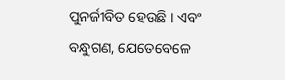ପୁନର୍ଜୀବିତ ହେଉଛି । ଏବଂ ବନ୍ଧୁଗଣ, ଯେତେବେଳେ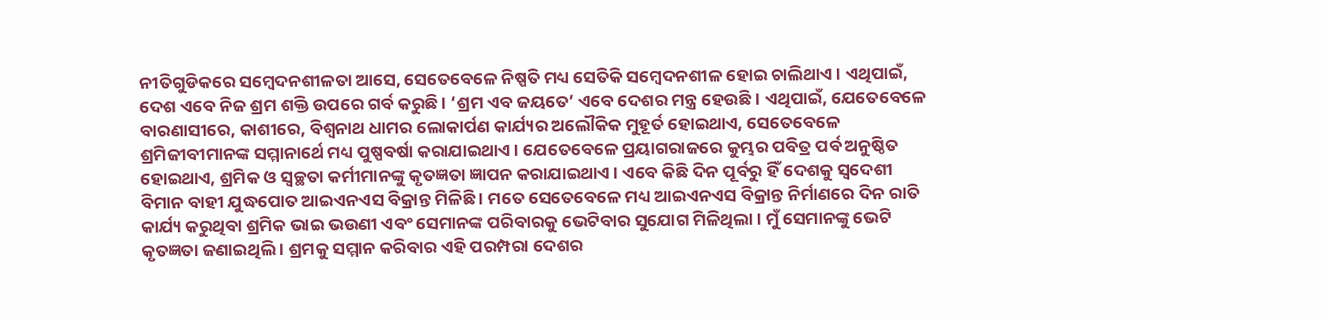ନୀତିଗୁଡିକରେ ସମ୍ବେଦନଶୀଳତା ଆସେ, ସେତେବେଳେ ନିଷ୍ପତି ମଧ୍ୟ ସେତିକି ସମ୍ବେଦନଶୀଳ ହୋଇ ଚାଲିଥାଏ । ଏଥିପାଇଁ, ଦେଶ ଏବେ ନିଜ ଶ୍ରମ ଶକ୍ତି ଉପରେ ଗର୍ବ କରୁଛି । ‘ଶ୍ରମ ଏବ ଜୟତେ’ ଏବେ ଦେଶର ମନ୍ତ୍ର ହେଉଛି । ଏଥିପାଇଁ, ଯେତେବେଳେ ବାରଣାସୀରେ, କାଶୀରେ, ବିଶ୍ୱନାଥ ଧାମର ଲୋକାର୍ପଣ କାର୍ଯ୍ୟର ଅଲୌକିକ ମୁହୂର୍ତ ହୋଇଥାଏ, ସେତେବେଳେ ଶ୍ରମିଜୀବୀମାନଙ୍କ ସମ୍ମାନାର୍ଥେ ମଧ୍ୟ ପୁଷ୍ପବର୍ଷା କରାଯାଇଥାଏ । ଯେତେବେଳେ ପ୍ରୟାଗରାଜରେ କୁମ୍ଭର ପବିତ୍ର ପର୍ବ ଅନୁଷ୍ଠିତ ହୋଇଥାଏ, ଶ୍ରମିକ ଓ ସ୍ୱଚ୍ଛତା କର୍ମୀମାନଙ୍କୁ କୃତଜ୍ଞତା ଜ୍ଞାପନ କରାଯାଇଥାଏ । ଏବେ କିଛି ଦିନ ପୂର୍ବରୁ ହିଁ ଦେଶକୁ ସ୍ୱଦେଶୀ ବିମାନ ବାହୀ ଯୁଦ୍ଧପୋତ ଆଇଏନଏସ ବିକ୍ରାନ୍ତ ମିଳିଛି । ମତେ ସେତେବେଳେ ମଧ୍ୟ ଆଇଏନଏସ ବିକ୍ରାନ୍ତ ନିର୍ମାଣରେ ଦିନ ରାତି କାର୍ଯ୍ୟ କରୁଥିବା ଶ୍ରମିକ ଭାଇ ଭଉଣୀ ଏବଂ ସେମାନଙ୍କ ପରିବାରକୁ ଭେଟିବାର ସୁଯୋଗ ମିଳିଥିଲା । ମୁଁ ସେମାନଙ୍କୁ ଭେଟି କୃତଜ୍ଞତା ଜଣାଇଥିଲି । ଶ୍ରମକୁ ସମ୍ମାନ କରିବାର ଏହି ପରମ୍ପରା ଦେଶର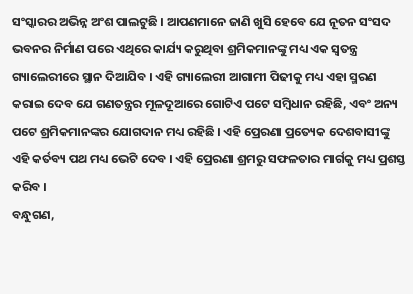ସଂସ୍କାରର ଅଭିନ୍ନ ଅଂଶ ପାଲଟୁଛି । ଆପଣମାନେ ଜାଣି ଖୁସି ହେବେ ଯେ ନୂତନ ସଂସଦ ଭବନର ନିର୍ମାଣ ପରେ ଏଥିରେ କାର୍ଯ୍ୟ କରୁଥିବା ଶ୍ରମିକମାନଙ୍କୁ ମଧ୍ୟ ଏକ ସ୍ୱତନ୍ତ୍ର ଗ୍ୟାଲେରୀରେ ସ୍ଥାନ ଦିଆଯିବ । ଏହି ଗ୍ୟାଲେରୀ ଆଗାମୀ ପିଢୀକୁ ମଧ୍ୟ ଏହା ସ୍ମରଣ କରାଇ ଦେବ ଯେ ଗଣତନ୍ତ୍ରର ମୂଳଦୂଆରେ ଗୋଟିଏ ପଟେ ସମ୍ବିଧାନ ରହିଛି, ଏବଂ ଅନ୍ୟ ପଟେ ଶ୍ରମିକମାନଙ୍କର ଯୋଗଦାନ ମଧ୍ୟ ରହିଛି । ଏହି ପ୍ରେରଣା ପ୍ରତ୍ୟେକ ଦେଶବାସୀଙ୍କୁ ଏହି କର୍ତବ୍ୟ ପଥ ମଧ୍ୟ ଭେଟି ଦେବ । ଏହି ପ୍ରେରଣା ଶ୍ରମରୁ ସଫଳତାର ମାର୍ଗକୁ ମଧ୍ୟ ପ୍ରଶସ୍ତ କରିବ ।
ବନ୍ଧୁଗଣ,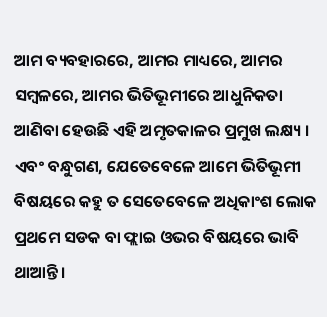ଆମ ବ୍ୟବହାରରେ, ଆମର ମାଧ୍ୟରେ, ଆମର ସମ୍ବଳରେ, ଆମର ଭିତିଭୂମୀରେ ଆଧୁନିକତା ଆଣିବା ହେଉଛି ଏହି ଅମୃତକାଳର ପ୍ରମୁଖ ଲକ୍ଷ୍ୟ । ଏବଂ ବନ୍ଧୁଗଣ, ଯେତେବେଳେ ଆମେ ଭିତିଭୂମୀ ବିଷୟରେ କହୁ ତ ସେତେବେଳେ ଅଧିକାଂଶ ଲୋକ ପ୍ରଥମେ ସଡକ ବା ଫ୍ଲାଇ ଓଭର ବିଷୟରେ ଭାବି ଥାଆନ୍ତି ।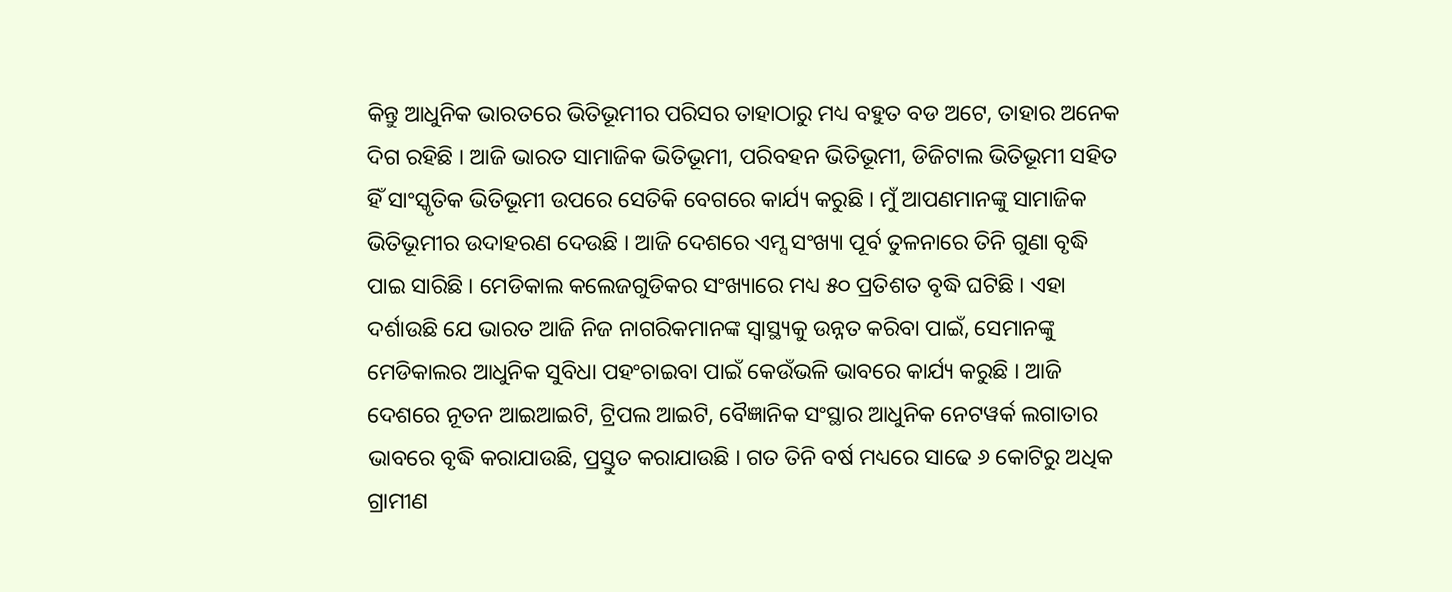କିନ୍ତୁ ଆଧୁନିକ ଭାରତରେ ଭିତିଭୂମୀର ପରିସର ତାହାଠାରୁ ମଧ୍ୟ ବହୁତ ବଡ ଅଟେ, ତାହାର ଅନେକ ଦିଗ ରହିଛି । ଆଜି ଭାରତ ସାମାଜିକ ଭିତିଭୂମୀ, ପରିବହନ ଭିତିଭୂମୀ, ଡିଜିଟାଲ ଭିତିଭୂମୀ ସହିତ ହିଁ ସାଂସ୍କୃତିକ ଭିତିଭୂମୀ ଉପରେ ସେତିକି ବେଗରେ କାର୍ଯ୍ୟ କରୁଛି । ମୁଁ ଆପଣମାନଙ୍କୁ ସାମାଜିକ ଭିତିଭୂମୀର ଉଦାହରଣ ଦେଉଛି । ଆଜି ଦେଶରେ ଏମ୍ସ ସଂଖ୍ୟା ପୂର୍ବ ତୁଳନାରେ ତିନି ଗୁଣା ବୃଦ୍ଧି ପାଇ ସାରିଛି । ମେଡିକାଲ କଲେଜଗୁଡିକର ସଂଖ୍ୟାରେ ମଧ୍ୟ ୫୦ ପ୍ରତିଶତ ବୃଦ୍ଧି ଘଟିଛି । ଏହା ଦର୍ଶାଉଛି ଯେ ଭାରତ ଆଜି ନିଜ ନାଗରିକମାନଙ୍କ ସ୍ୱାସ୍ଥ୍ୟକୁ ଉନ୍ନତ କରିବା ପାଇଁ, ସେମାନଙ୍କୁ ମେଡିକାଲର ଆଧୁନିକ ସୁବିଧା ପହଂଚାଇବା ପାଇଁ କେଉଁଭଳି ଭାବରେ କାର୍ଯ୍ୟ କରୁଛି । ଆଜି ଦେଶରେ ନୂତନ ଆଇଆଇଟି, ଟ୍ରିପଲ ଆଇଟି, ବୈଜ୍ଞାନିକ ସଂସ୍ଥାର ଆଧୁନିକ ନେଟୱର୍କ ଲଗାତାର ଭାବରେ ବୃଦ୍ଧି କରାଯାଉଛି, ପ୍ରସ୍ତୁତ କରାଯାଉଛି । ଗତ ତିନି ବର୍ଷ ମଧ୍ୟରେ ସାଢେ ୬ କୋଟିରୁ ଅଧିକ ଗ୍ରାମୀଣ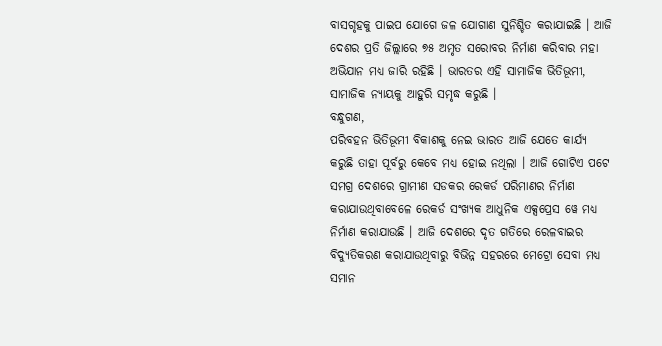ବାସଗୃହକୁ ପାଇପ ଯୋଗେ ଜଳ ଯୋଗାଣ ସୁନିଶ୍ଚିତ କରାଯାଇଛି । ଆଜି ଦେଶର ପ୍ରତି ଜିଲ୍ଲାରେ ୭୫ ଅମୃତ ସରୋବର ନିର୍ମାଣ କରିବାର ମହା ଅଭିଯାନ ମଧ୍ୟ ଜାରି ରହିଛି । ଭାରତର ଏହି ସାମାଜିକ ଭିତିଭୂମୀ, ସାମାଜିକ ନ୍ୟାୟକୁ ଆହୁରି ସମୃଦ୍ଧ କରୁଛି ।
ବନ୍ଧୁଗଣ,
ପରିବହନ ଭିତିଭୂମୀ ବିକାଶକୁ ନେଇ ଭାରତ ଆଜି ଯେତେ କାର୍ଯ୍ୟ କରୁଛି ତାହା ପୂର୍ବରୁ କେବେ ମଧ୍ୟ ହୋଇ ନଥିଲା । ଆଜି ଗୋଟିଏ ପଟେ ସମଗ୍ର ଦେଶରେ ଗ୍ରାମୀଣ ସଡକର ରେକର୍ଡ ପରିମାଣର ନିର୍ମାଣ କରାଯାଉଥିବାବେଳେ ରେକର୍ଡ ସଂଖ୍ୟକ ଆଧୁନିକ ଏକ୍ସପ୍ରେସ ୱେ ମଧ୍ୟ ନିର୍ମାଣ କରାଯାଉଛି । ଆଜି ଦେଶରେ ଦୃତ ଗତିରେ ରେଳବାଇର ବିଦ୍ୟୁତିକରଣ କରାଯାଉଥିବାରୁ ବିଭିନ୍ନ ସହରରେ ମେଟ୍ରୋ ସେବା ମଧ୍ୟ ସମାନ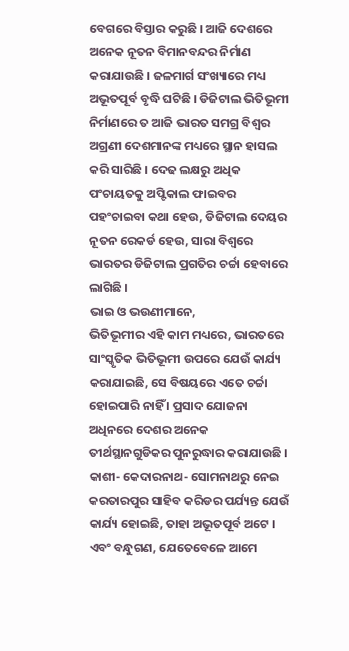ବେଗରେ ବିସ୍ତାର କରୁଛି । ଆଜି ଦେଶରେ ଅନେକ ନୂତନ ବିମାନବନ୍ଦର ନିର୍ମାଣ କରାଯାଉଛି । ଜଳମାର୍ଗ ସଂଖ୍ୟାରେ ମଧ୍ୟ ଅଭୂତପୂର୍ବ ବୃଦ୍ଧି ଘଟିଛି । ଡିଜିଟାଲ ଭିତିଭୂମୀ ନିର୍ମାଣରେ ତ ଆଜି ଭାରତ ସମଗ୍ର ବିଶ୍ୱର ଅଗ୍ରଣୀ ଦେଶମାନଙ୍କ ମଧ୍ୟରେ ସ୍ଥାନ ହାସଲ କରି ସାରିଛି । ଦେଢ ଲକ୍ଷରୁ ଅଧିକ ପଂଚାୟତକୁ ଅପ୍ଟିକାଲ ଫାଇବର ପହଂଚାଇବା କଥା ହେଉ, ଡିଜିଟାଲ ଦେୟର ନୂତନ ରେକର୍ଡ ହେଉ, ସାରା ବିଶ୍ୱରେ ଭାରତର ଡିଜିଟାଲ ପ୍ରଗତିର ଚର୍ଚ୍ଚା ହେବାରେ ଲାଗିଛି ।
ଭାଇ ଓ ଭଉଣୀମାନେ,
ଭିତିଭୂମୀର ଏହି କାମ ମଧ୍ୟରେ, ଭାରତରେ ସାଂସ୍କୃତିକ ଭିତିଭୂମୀ ଉପରେ ଯେଉଁ କାର୍ଯ୍ୟ କରାଯାଇଛି, ସେ ବିଷୟରେ ଏତେ ଚର୍ଚ୍ଚା ହୋଇପାରି ନାହିଁ । ପ୍ରସାଦ ଯୋଜନା ଅଧିନରେ ଦେଶର ଅନେକ ତୀର୍ଥସ୍ଥାନଗୁଡିକର ପୁନରୁଦ୍ଧାର କରାଯାଉଛି । କାଶୀ- କେଦାରନାଥ- ସୋମନାଥରୁ ନେଇ କରତାରପୁର ସାହିବ କରିଡର ପର୍ଯ୍ୟନ୍ତ ଯେଉଁ କାର୍ଯ୍ୟ ହୋଇଛି, ତାହା ଅଭୂତପୂର୍ବ ଅଟେ । ଏବଂ ବନ୍ଧୁଗଣ, ଯେତେବେଳେ ଆମେ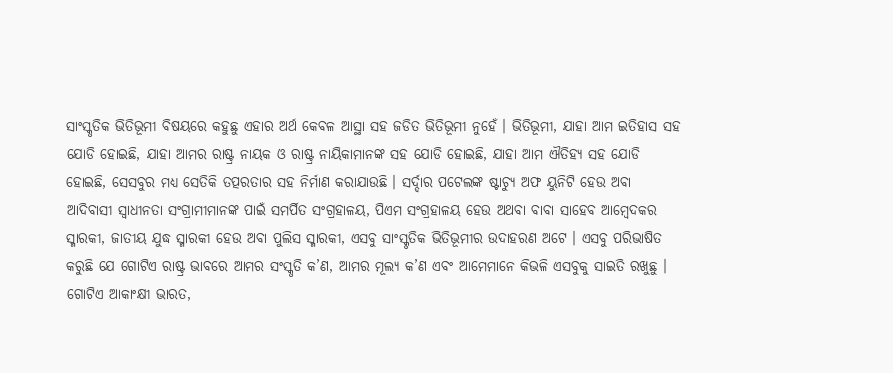ସାଂସ୍କୃତିକ ଭିତିଭୂମୀ ବିଷୟରେ କହୁଛୁ ଏହାର ଅର୍ଥ କେବଳ ଆସ୍ଥା ସହ ଜଡିତ ଭିତିଭୂମୀ ନୁହେଁ । ଭିତିଭୂମୀ, ଯାହା ଆମ ଇତିହାସ ସହ ଯୋଡି ହୋଇଛି, ଯାହା ଆମର ରାଷ୍ଟ୍ର ନାୟକ ଓ ରାଷ୍ଟ୍ର ନାୟିକାମାନଙ୍କ ସହ ଯୋଡି ହୋଇଛି, ଯାହା ଆମ ଐତିହ୍ୟ ସହ ଯୋଡି ହୋଇଛି, ସେସବୁର ମଧ୍ୟ ସେତିକି ତତ୍ପରତାର ସହ ନିର୍ମାଣ କରାଯାଉଛି । ସର୍ଦ୍ଦାର ପଟେଲଙ୍କ ଷ୍ଟାଚ୍ୟୁ ଅଫ ୟୁନିଟି ହେଉ ଅବା ଆଦିବାସୀ ସ୍ୱାଧୀନତା ସଂଗ୍ରାମୀମାନଙ୍କ ପାଇଁ ସମର୍ପିତ ସଂଗ୍ରହାଳୟ, ପିଏମ ସଂଗ୍ରହାଳୟ ହେଉ ଅଥବା ବାବା ସାହେବ ଆମ୍ବେଦକର ସ୍ମାରକୀ, ଜାତୀୟ ଯୁଦ୍ଧ ସ୍ମାରକୀ ହେଉ ଅବା ପୁଲିସ ସ୍ମାରକୀ, ଏସବୁ ସାଂସ୍କୃତିକ ଭିତିଭୂମୀର ଉଦାହରଣ ଅଟେ । ଏସବୁ ପରିଭାଷିତ କରୁଛି ଯେ ଗୋଟିଏ ରାଷ୍ଟ୍ର ଭାବରେ ଆମର ସଂସ୍କୃତି କ’ଣ, ଆମର ମୂଲ୍ୟ କ’ଣ ଏବଂ ଆମେମାନେ କିଭଳି ଏସବୁକୁ ସାଇତି ରଖୁଛୁ । ଗୋଟିଏ ଆକାଂକ୍ଷୀ ଭାରତ,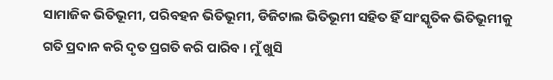ସାମାଜିକ ଭିତିଭୂମୀ, ପରିବହନ ଭିତିଭୂମୀ, ଡିଜିଟାଲ ଭିତିଭୂମୀ ସହିତ ହିଁ ସାଂସ୍କୃତିକ ଭିତିଭୂମୀକୁ ଗତି ପ୍ରଦାନ କରି ଦୃତ ପ୍ରଗତି କରି ପାରିବ । ମୁଁ ଖୁସି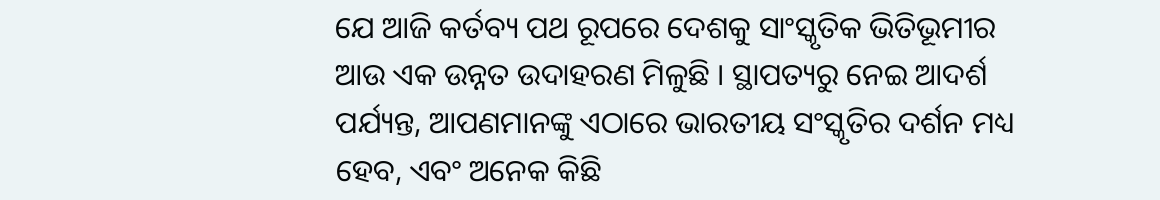ଯେ ଆଜି କର୍ତବ୍ୟ ପଥ ରୂପରେ ଦେଶକୁ ସାଂସ୍କୃତିକ ଭିତିଭୂମୀର ଆଉ ଏକ ଉନ୍ନତ ଉଦାହରଣ ମିଳୁଛି । ସ୍ଥାପତ୍ୟରୁ ନେଇ ଆଦର୍ଶ ପର୍ଯ୍ୟନ୍ତ, ଆପଣମାନଙ୍କୁ ଏଠାରେ ଭାରତୀୟ ସଂସ୍କୃତିର ଦର୍ଶନ ମଧ୍ୟ ହେବ, ଏବଂ ଅନେକ କିଛି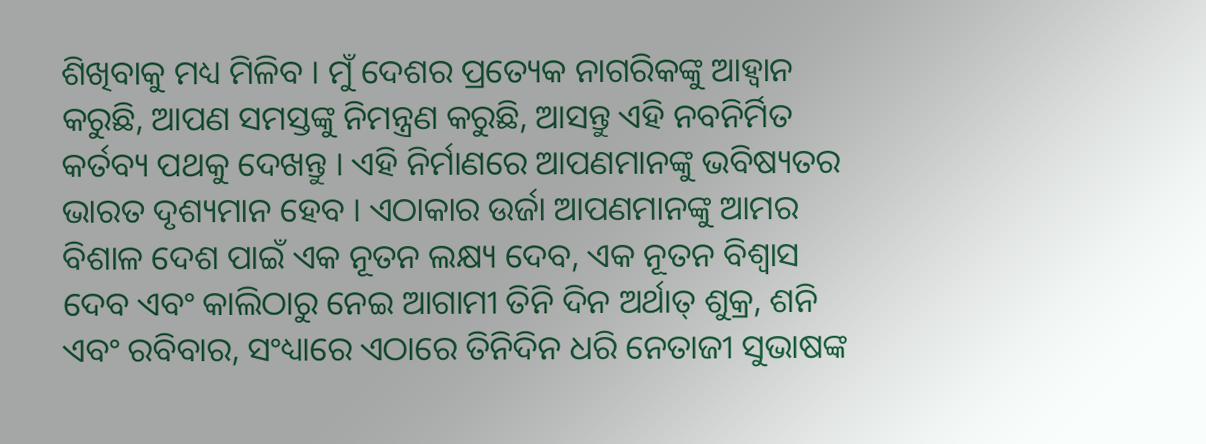ଶିଖିବାକୁ ମଧ୍ୟ ମିଳିବ । ମୁଁ ଦେଶର ପ୍ରତ୍ୟେକ ନାଗରିକଙ୍କୁ ଆହ୍ୱାନ କରୁଛି, ଆପଣ ସମସ୍ତଙ୍କୁ ନିମନ୍ତ୍ରଣ କରୁଛି, ଆସନ୍ତୁ ଏହି ନବନିର୍ମିତ କର୍ତବ୍ୟ ପଥକୁ ଦେଖନ୍ତୁ । ଏହି ନିର୍ମାଣରେ ଆପଣମାନଙ୍କୁ ଭବିଷ୍ୟତର ଭାରତ ଦୃଶ୍ୟମାନ ହେବ । ଏଠାକାର ଉର୍ଜା ଆପଣମାନଙ୍କୁ ଆମର ବିଶାଳ ଦେଶ ପାଇଁ ଏକ ନୂତନ ଲକ୍ଷ୍ୟ ଦେବ, ଏକ ନୂତନ ବିଶ୍ୱାସ ଦେବ ଏବଂ କାଲିଠାରୁ ନେଇ ଆଗାମୀ ତିନି ଦିନ ଅର୍ଥାତ୍ ଶୁକ୍ର, ଶନି ଏବଂ ରବିବାର, ସଂଧ୍ୟାରେ ଏଠାରେ ତିନିଦିନ ଧରି ନେତାଜୀ ସୁଭାଷଙ୍କ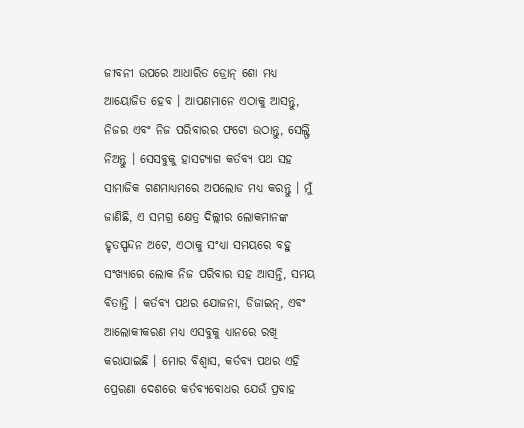ଜୀବନୀ ଉପରେ ଆଧାରିତ ଡ୍ରୋନ୍ ଶୋ ମଧ୍ୟ ଆୟୋଜିତ ହେବ । ଆପଣମାନେ ଏଠାକୁ ଆସନ୍ତୁ, ନିଜର ଏବଂ ନିଜ ପରିବାରର ଫଟୋ ଉଠାନ୍ତୁ, ସେଲ୍ଫି ନିଅନ୍ତୁ । ସେସବୁକୁ ହାସଟ୍ୟାଗ କର୍ତବ୍ୟ ପଥ ସହ ସାମାଜିକ ଗଣମାଧ୍ୟମରେ ଅପଲୋଡ ମଧ୍ୟ କରନ୍ତୁ । ମୁଁ ଜାଣିଛି, ଏ ସମଗ୍ର କ୍ଷେତ୍ର ଦିଲ୍ଲୀର ଲୋକମାନଙ୍କ ହୃତସ୍ପନ୍ଦନ ଅଟେ, ଏଠାକୁ ସଂଧ୍ୟା ସମୟରେ ବହୁ ସଂଖ୍ୟାରେ ଲୋକ ନିଜ ପରିବାର ସହ ଆସନ୍ତି, ସମୟ ବିତାନ୍ତି । କର୍ତବ୍ୟ ପଥର ଯୋଜନା, ଡିଜାଇନ୍, ଏବଂ ଆଲୋକୀକରଣ ମଧ୍ୟ ଏସବୁକୁ ଧ୍ୟାନରେ ରଖି କରାଯାଇଛି । ମୋର ବିଶ୍ୱାସ, କର୍ତବ୍ୟ ପଥର ଏହି ପ୍ରେରଣା ଦେଶରେ କର୍ତବ୍ୟବୋଧର ଯେଉଁ ପ୍ରବାହ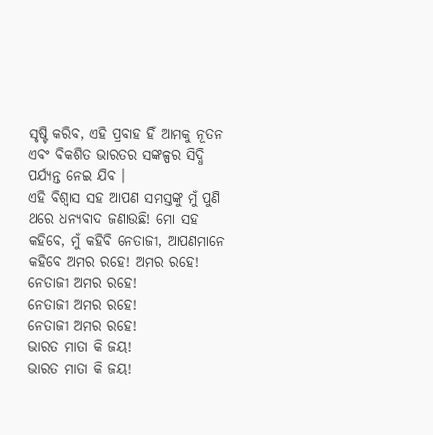ସୃଷ୍ଟି କରିବ, ଏହି ପ୍ରବାହ ହିଁ ଆମକୁ ନୂତନ ଏବଂ ବିକଶିତ ଭାରତର ସଙ୍କଳ୍ପର ସିଦ୍ଧି ପର୍ଯ୍ୟନ୍ତ ନେଇ ଯିବ ।
ଏହି ବିଶ୍ୱାସ ସହ ଆପଣ ସମସ୍ତଙ୍କୁ ମୁଁ ପୁଣି ଥରେ ଧନ୍ୟବାଦ ଜଣାଉଛି! ମୋ ସହ କହିବେ, ମୁଁ କହିବି ନେତାଜୀ, ଆପଣମାନେ କହିବେ ଅମର ରହେ! ଅମର ରହେ!
ନେତାଜୀ ଅମର ରହେ!
ନେତାଜୀ ଅମର ରହେ!
ନେତାଜୀ ଅମର ରହେ!
ଭାରତ ମାତା କି ଜୟ!
ଭାରତ ମାତା କି ଜୟ!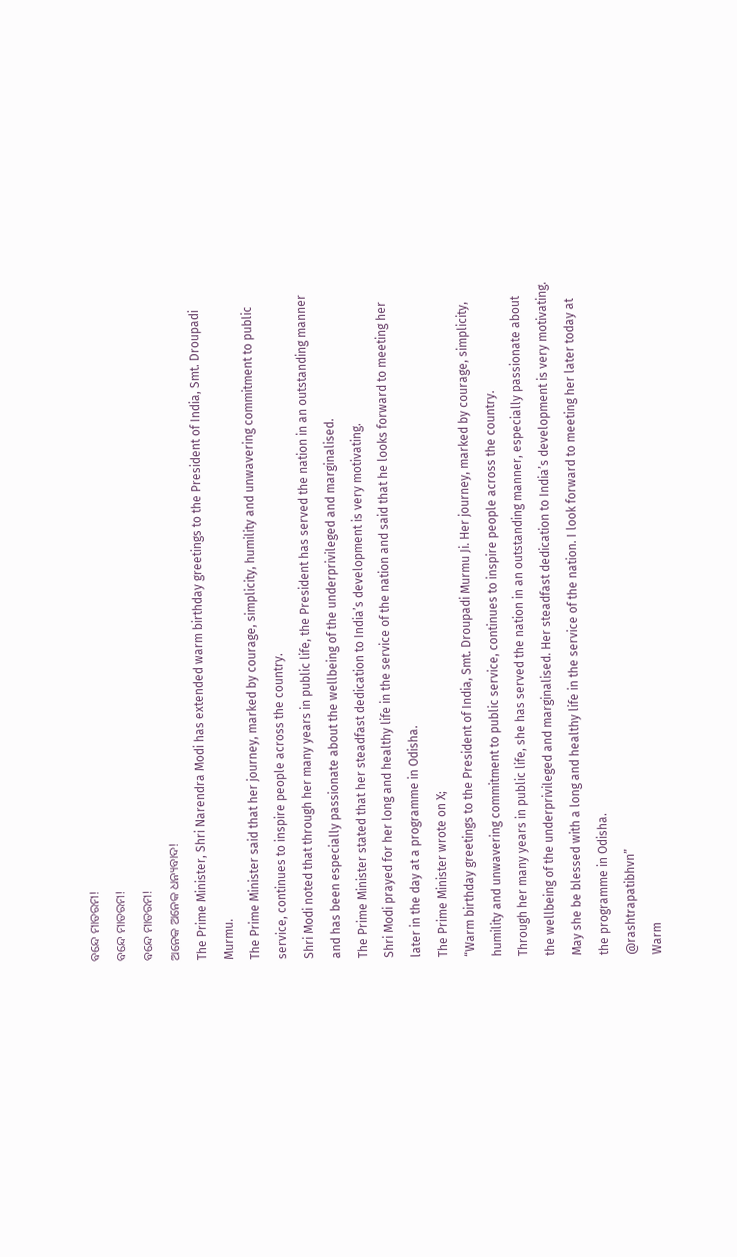ବନ୍ଦେ ମାତରମ!
ବନ୍ଦେ ମାତରମ!
ବନ୍ଦେ ମାତରମ!
ଅନେକ ଅନେକ ଧନ୍ୟବାଦ!
The Prime Minister, Shri Narendra Modi has extended warm birthday greetings to the President of India, Smt. Droupadi Murmu.
The Prime Minister said that her journey, marked by courage, simplicity, humility and unwavering commitment to public service, continues to inspire people across the country.
Shri Modi noted that through her many years in public life, the President has served the nation in an outstanding manner and has been especially passionate about the wellbeing of the underprivileged and marginalised.
The Prime Minister stated that her steadfast dedication to India’s development is very motivating.
Shri Modi prayed for her long and healthy life in the service of the nation and said that he looks forward to meeting her later in the day at a programme in Odisha.
The Prime Minister wrote on X;
“Warm birthday greetings to the President of India, Smt. Droupadi Murmu Ji. Her journey, marked by courage, simplicity, humility and unwavering commitment to public service, continues to inspire people across the country.
Through her many years in public life, she has served the nation in an outstanding manner, especially passionate about the wellbeing of the underprivileged and marginalised. Her steadfast dedication to India’s development is very motivating.
May she be blessed with a long and healthy life in the service of the nation. I look forward to meeting her later today at the programme in Odisha.
@rashtrapatibhvn”
Warm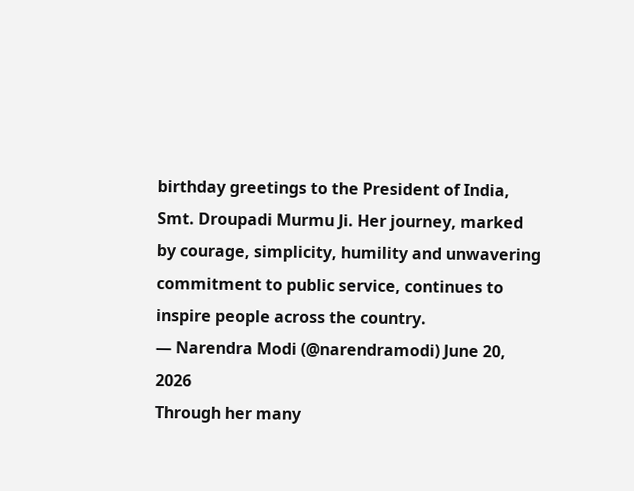birthday greetings to the President of India, Smt. Droupadi Murmu Ji. Her journey, marked by courage, simplicity, humility and unwavering commitment to public service, continues to inspire people across the country.
— Narendra Modi (@narendramodi) June 20, 2026
Through her many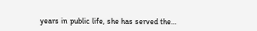years in public life, she has served the…